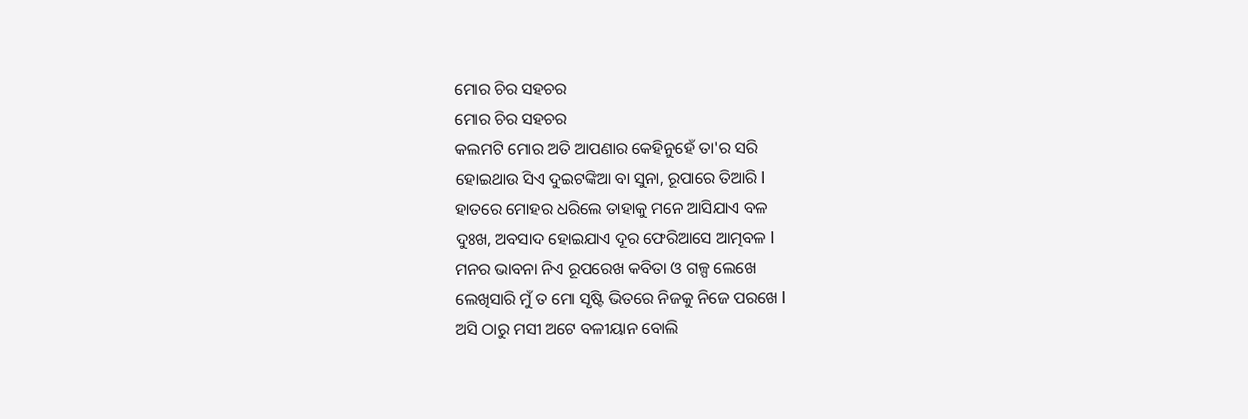ମୋର ଚିର ସହଚର
ମୋର ଚିର ସହଚର
କଲମଟି ମୋର ଅତି ଆପଣାର କେହିନୁହେଁ ତା'ର ସରି
ହୋଇଥାଉ ସିଏ ଦୁଇଟଙ୍କିଆ ବା ସୁନା, ରୂପାରେ ତିଆରି l
ହାତରେ ମୋହର ଧରିଲେ ତାହାକୁ ମନେ ଆସିଯାଏ ବଳ
ଦୁଃଖ, ଅବସାଦ ହୋଇଯାଏ ଦୂର ଫେରିଆସେ ଆତ୍ମବଳ l
ମନର ଭାବନା ନିଏ ରୂପରେଖ କବିତା ଓ ଗଳ୍ପ ଲେଖେ
ଲେଖିସାରି ମୁଁ ତ ମୋ ସୃଷ୍ଟି ଭିତରେ ନିଜକୁ ନିଜେ ପରଖେ l
ଅସି ଠାରୁ ମସୀ ଅଟେ ବଳୀୟାନ ବୋଲି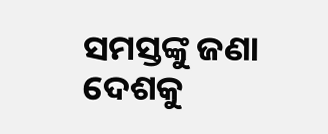ସମସ୍ତଙ୍କୁ ଜଣା
ଦେଶକୁ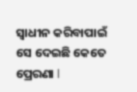ସ୍ୱାଧୀନ କରିବାପାଇଁ ସେ ଦେଇଛି କେତେ ପ୍ରେରଣା l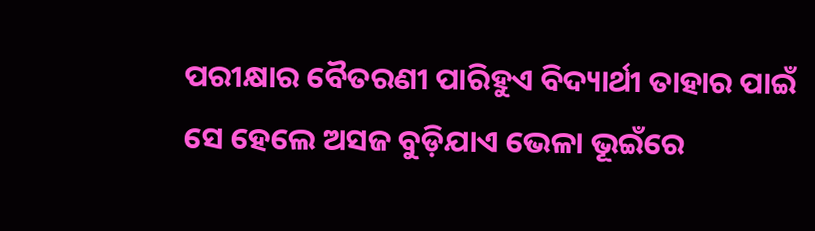ପରୀକ୍ଷାର ବୈତରଣୀ ପାରିହୁଏ ବିଦ୍ୟାର୍ଥୀ ତାହାର ପାଇଁ
ସେ ହେଲେ ଅସଜ ବୁଡ଼ିଯାଏ ଭେଳା ଭୂଇଁରେ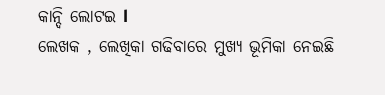କାନ୍ଦି ଲୋଟଇ l
ଲେଖକ , ଲେଖିକା ଗଢିବାରେ ମୁଖ୍ୟ ଭୂମିକା ନେଇଛି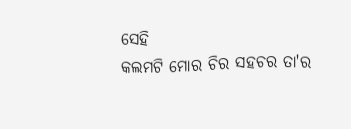ସେହି
କଲମଟି ମୋର ଚିର ସହଚର ତା'ର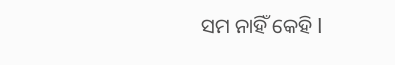ସମ ନାହିଁ କେହି l